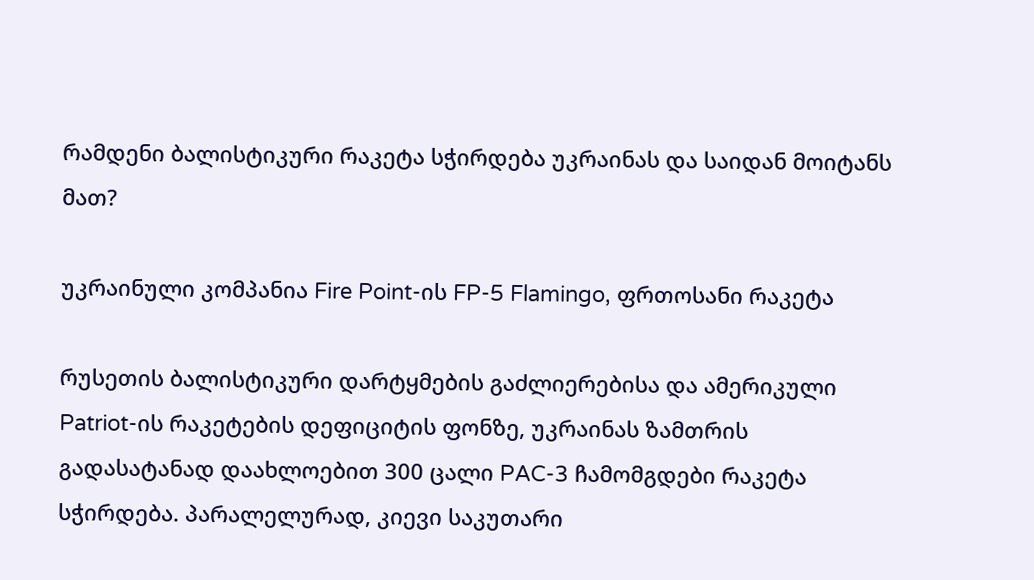რამდენი ბალისტიკური რაკეტა სჭირდება უკრაინას და საიდან მოიტანს მათ?

უკრაინული კომპანია Fire Point-ის FP-5 Flamingo, ფრთოსანი რაკეტა

რუსეთის ბალისტიკური დარტყმების გაძლიერებისა და ამერიკული Patriot-ის რაკეტების დეფიციტის ფონზე, უკრაინას ზამთრის გადასატანად დაახლოებით 300 ცალი PAC-3 ჩამომგდები რაკეტა სჭირდება. პარალელურად, კიევი საკუთარი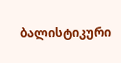ბალისტიკური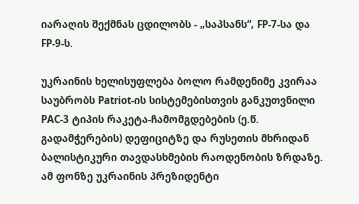იარაღის შექმნას ცდილობს - „საპსანს“, FP-7-სა და FP-9-ს.

უკრაინის ხელისუფლება ბოლო რამდენიმე კვირაა საუბრობს Patriot-ის სისტემებისთვის განკუთვნილი PAC-3 ტიპის რაკეტა-ჩამომგდებების (ე.წ. გადამჭერების) დეფიციტზე და რუსეთის მხრიდან ბალისტიკური თავდასხმების რაოდენობის ზრდაზე. ამ ფონზე უკრაინის პრეზიდენტი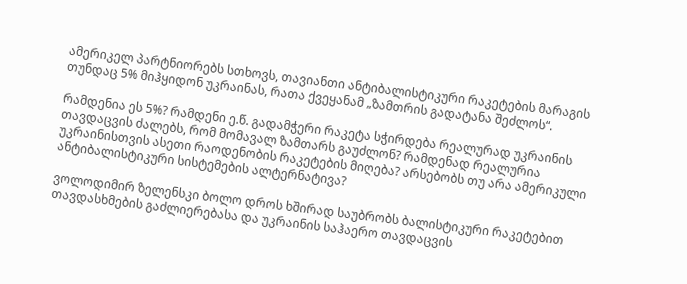ამერიკელ პარტნიორებს სთხოვს, თავიანთი ანტიბალისტიკური რაკეტების მარაგის თუნდაც 5% მიჰყიდონ უკრაინას, რათა ქვეყანამ „ზამთრის გადატანა შეძლოს“.

რამდენია ეს 5%? რამდენი ე.წ. გადამჭერი რაკეტა სჭირდება რეალურად უკრაინის თავდაცვის ძალებს, რომ მომავალ ზამთარს გაუძლონ? რამდენად რეალურია უკრაინისთვის ასეთი რაოდენობის რაკეტების მიღება? არსებობს თუ არა ამერიკული ანტიბალისტიკური სისტემების ალტერნატივა?

ვოლოდიმირ ზელენსკი ბოლო დროს ხშირად საუბრობს ბალისტიკური რაკეტებით თავდასხმების გაძლიერებასა და უკრაინის საჰაერო თავდაცვის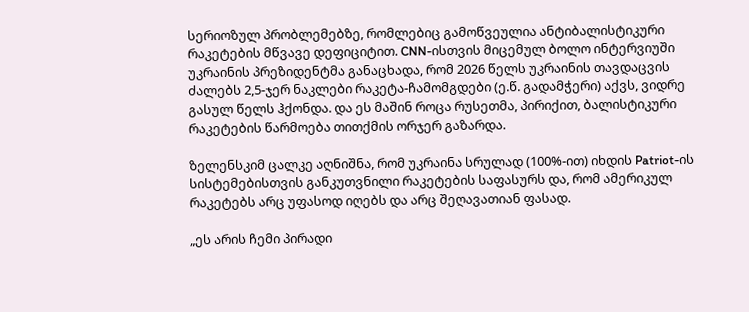სერიოზულ პრობლემებზე, რომლებიც გამოწვეულია ანტიბალისტიკური რაკეტების მწვავე დეფიციტით. CNN-ისთვის მიცემულ ბოლო ინტერვიუში უკრაინის პრეზიდენტმა განაცხადა, რომ 2026 წელს უკრაინის თავდაცვის ძალებს 2,5-ჯერ ნაკლები რაკეტა-ჩამომგდები (ე.წ. გადამჭერი) აქვს, ვიდრე გასულ წელს ჰქონდა. და ეს მაშინ როცა რუსეთმა, პირიქით, ბალისტიკური რაკეტების წარმოება თითქმის ორჯერ გაზარდა.

ზელენსკიმ ცალკე აღნიშნა, რომ უკრაინა სრულად (100%-ით) იხდის Patriot-ის სისტემებისთვის განკუთვნილი რაკეტების საფასურს და, რომ ამერიკულ რაკეტებს არც უფასოდ იღებს და არც შეღავათიან ფასად.

„ეს არის ჩემი პირადი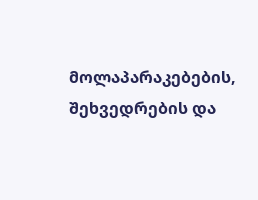მოლაპარაკებების, შეხვედრების და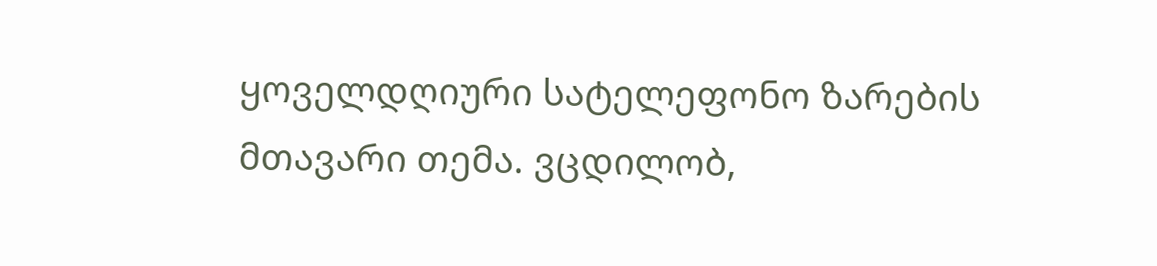ყოველდღიური სატელეფონო ზარების მთავარი თემა. ვცდილობ,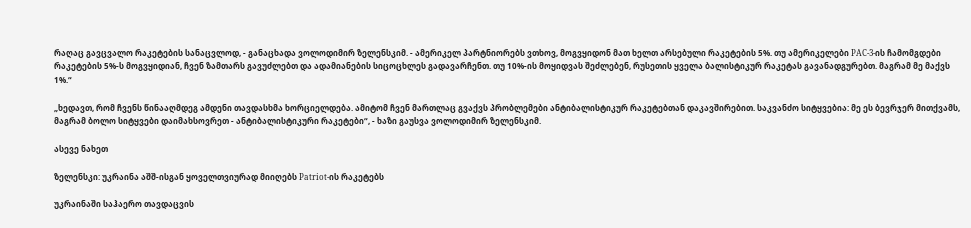რაღაც გავცვალო რაკეტების სანაცვლოდ, - განაცხადა ვოლოდიმირ ზელენსკიმ. - ამერიკელ პარტნიორებს ვთხოვ, მოგვყიდონ მათ ხელთ არსებული რაკეტების 5%. თუ ამერიკელები PAC-3-ის ჩამომგდები რაკეტების 5%-ს მოგვყიდიან, ჩვენ ზამთარს გავუძლებთ და ადამიანების სიცოცხლეს გადავარჩენთ. თუ 10%-ის მოყიდვას შეძლებენ, რუსეთის ყველა ბალისტიკურ რაკეტას გავანადგურებთ. მაგრამ მე მაქვს 1%.“

„ხედავთ, რომ ჩვენს წინააღმდეგ ამდენი თავდასხმა ხორციელდება. ამიტომ ჩვენ მართლაც გვაქვს პრობლემები ანტიბალისტიკურ რაკეტებთან დაკავშირებით. საკვანძო სიტყვებია: მე ეს ბევრჯერ მითქვამს, მაგრამ ბოლო სიტყვები დაიმახსოვრეთ - ანტიბალისტიკური რაკეტები“, - ხაზი გაუსვა ვოლოდიმირ ზელენსკიმ.

ასევე ნახეთ

ზელენსკი: უკრაინა აშშ-ისგან ყოველთვიურად მიიღებს Patriot-ის რაკეტებს

უკრაინაში საჰაერო თავდაცვის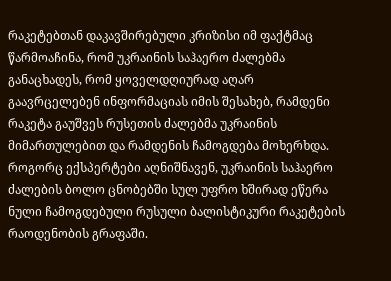რაკეტებთან დაკავშირებული კრიზისი იმ ფაქტმაც წარმოაჩინა, რომ უკრაინის საჰაერო ძალებმა განაცხადეს, რომ ყოველდღიურად აღარ გაავრცელებენ ინფორმაციას იმის შესახებ, რამდენი რაკეტა გაუშვეს რუსეთის ძალებმა უკრაინის მიმართულებით და რამდენის ჩამოგდება მოხერხდა. როგორც ექსპერტები აღნიშნავენ, უკრაინის საჰაერო ძალების ბოლო ცნობებში სულ უფრო ხშირად ეწერა ნული ჩამოგდებული რუსული ბალისტიკური რაკეტების რაოდენობის გრაფაში.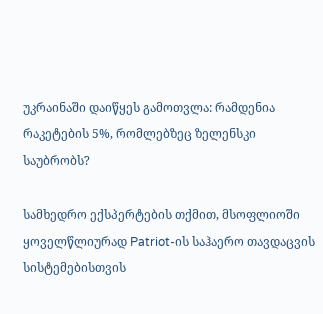უკრაინაში დაიწყეს გამოთვლა: რამდენია რაკეტების 5%, რომლებზეც ზელენსკი საუბრობს?

სამხედრო ექსპერტების თქმით, მსოფლიოში ყოველწლიურად Patriot-ის საჰაერო თავდაცვის სისტემებისთვის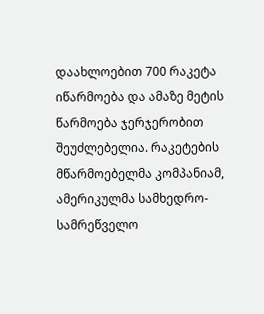დაახლოებით 700 რაკეტა იწარმოება და ამაზე მეტის წარმოება ჯერჯერობით შეუძლებელია. რაკეტების მწარმოებელმა კომპანიამ, ამერიკულმა სამხედრო-სამრეწველო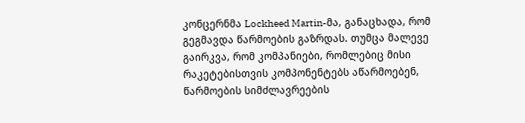კონცერნმა Lockheed Martin-მა, განაცხადა, რომ გეგმავდა წარმოების გაზრდას. თუმცა მალევე გაირკვა, რომ კომპანიები, რომლებიც მისი რაკეტებისთვის კომპონენტებს აწარმოებენ, წარმოების სიმძლავრეების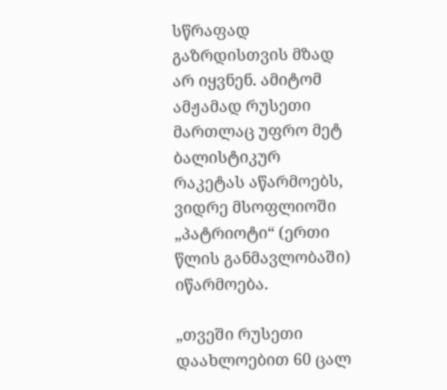სწრაფად გაზრდისთვის მზად არ იყვნენ. ამიტომ ამჟამად რუსეთი მართლაც უფრო მეტ ბალისტიკურ რაკეტას აწარმოებს, ვიდრე მსოფლიოში „პატრიოტი“ (ერთი წლის განმავლობაში) იწარმოება.

„თვეში რუსეთი დაახლოებით 60 ცალ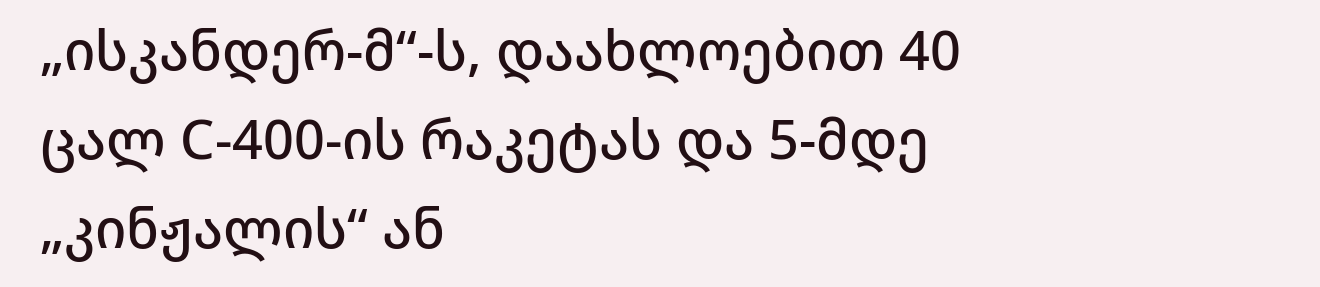„ისკანდერ-მ“-ს, დაახლოებით 40 ცალ С-400-ის რაკეტას და 5-მდე „კინჟალის“ ან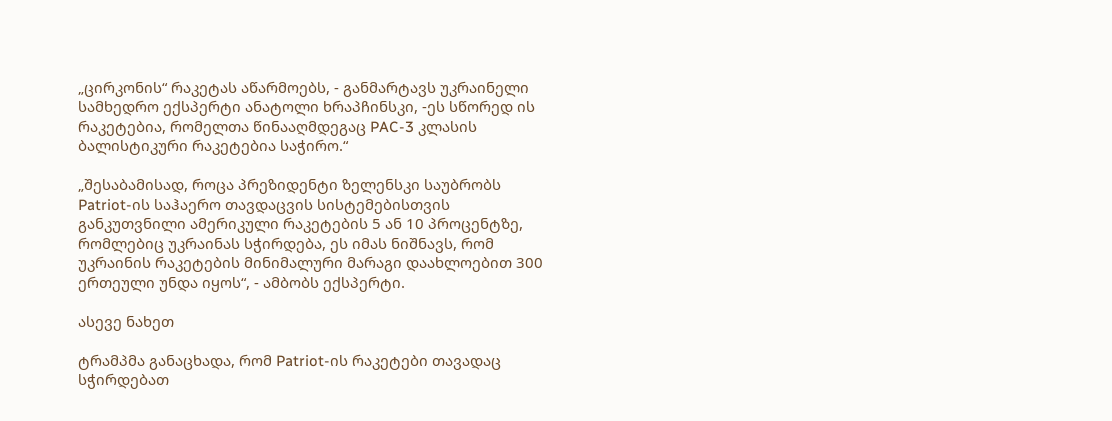„ცირკონის“ რაკეტას აწარმოებს, - განმარტავს უკრაინელი სამხედრო ექსპერტი ანატოლი ხრაპჩინსკი, -ეს სწორედ ის რაკეტებია, რომელთა წინააღმდეგაც PAC-3 კლასის ბალისტიკური რაკეტებია საჭირო.“

„შესაბამისად, როცა პრეზიდენტი ზელენსკი საუბრობს Patriot-ის საჰაერო თავდაცვის სისტემებისთვის განკუთვნილი ამერიკული რაკეტების 5 ან 10 პროცენტზე, რომლებიც უკრაინას სჭირდება, ეს იმას ნიშნავს, რომ უკრაინის რაკეტების მინიმალური მარაგი დაახლოებით 300 ერთეული უნდა იყოს“, - ამბობს ექსპერტი.

ასევე ნახეთ

ტრამპმა განაცხადა, რომ Patriot-ის რაკეტები თავადაც სჭირდებათ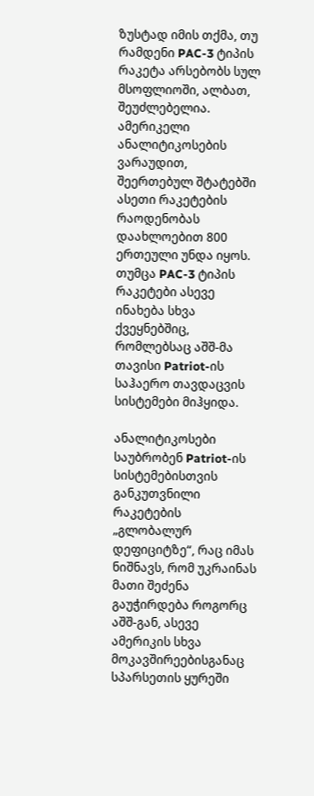ზუსტად იმის თქმა, თუ რამდენი PAC-3 ტიპის რაკეტა არსებობს სულ მსოფლიოში, ალბათ, შეუძლებელია. ამერიკელი ანალიტიკოსების ვარაუდით, შეერთებულ შტატებში ასეთი რაკეტების რაოდენობას დაახლოებით 800 ერთეული უნდა იყოს. თუმცა PAC-3 ტიპის რაკეტები ასევე ინახება სხვა ქვეყნებშიც, რომლებსაც აშშ-მა თავისი Patriot-ის საჰაერო თავდაცვის სისტემები მიჰყიდა.

ანალიტიკოსები საუბრობენ Patriot-ის სისტემებისთვის განკუთვნილი რაკეტების „გლობალურ დეფიციტზე“, რაც იმას ნიშნავს, რომ უკრაინას მათი შეძენა გაუჭირდება როგორც აშშ-გან, ასევე ამერიკის სხვა მოკავშირეებისგანაც სპარსეთის ყურეში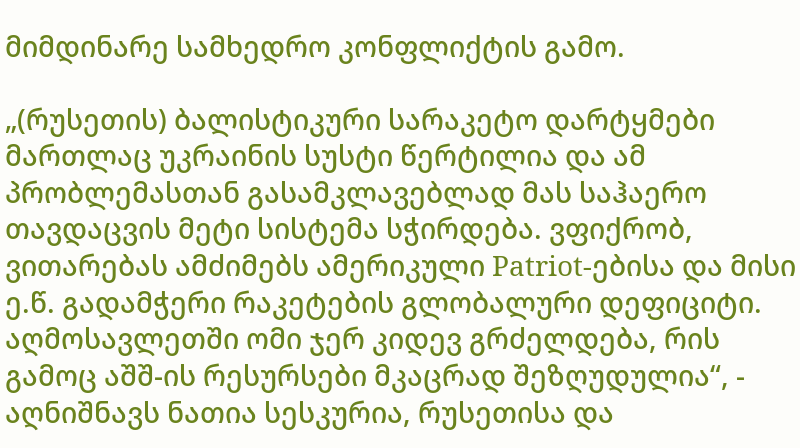მიმდინარე სამხედრო კონფლიქტის გამო.

„(რუსეთის) ბალისტიკური სარაკეტო დარტყმები მართლაც უკრაინის სუსტი წერტილია და ამ პრობლემასთან გასამკლავებლად მას საჰაერო თავდაცვის მეტი სისტემა სჭირდება. ვფიქრობ, ვითარებას ამძიმებს ამერიკული Patriot-ებისა და მისი ე.წ. გადამჭერი რაკეტების გლობალური დეფიციტი. აღმოსავლეთში ომი ჯერ კიდევ გრძელდება, რის გამოც აშშ-ის რესურსები მკაცრად შეზღუდულია“, - აღნიშნავს ნათია სესკურია, რუსეთისა და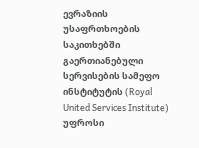ევრაზიის უსაფრთხოების საკითხებში გაერთიანებული სერვისების სამეფო ინსტიტუტის (Royal United Services Institute) უფროსი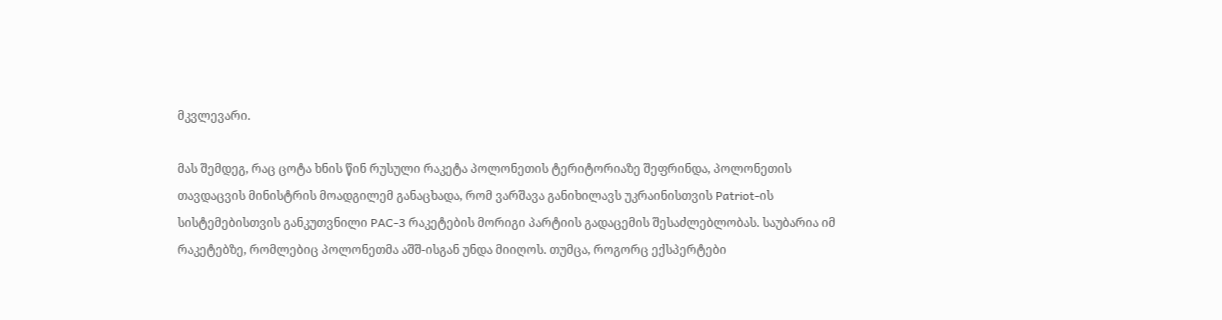მკვლევარი.

მას შემდეგ, რაც ცოტა ხნის წინ რუსული რაკეტა პოლონეთის ტერიტორიაზე შეფრინდა, პოლონეთის თავდაცვის მინისტრის მოადგილემ განაცხადა, რომ ვარშავა განიხილავს უკრაინისთვის Patriot-ის სისტემებისთვის განკუთვნილი PAC-3 რაკეტების მორიგი პარტიის გადაცემის შესაძლებლობას. საუბარია იმ რაკეტებზე, რომლებიც პოლონეთმა აშშ-ისგან უნდა მიიღოს. თუმცა, როგორც ექსპერტები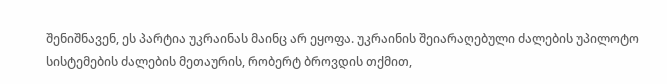შენიშნავენ, ეს პარტია უკრაინას მაინც არ ეყოფა. უკრაინის შეიარაღებული ძალების უპილოტო სისტემების ძალების მეთაურის, რობერტ ბროვდის თქმით,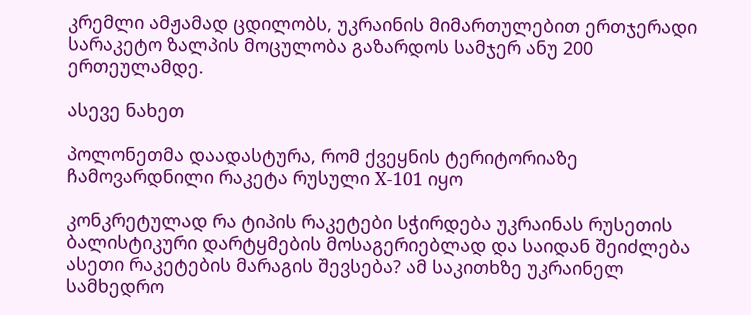კრემლი ამჟამად ცდილობს, უკრაინის მიმართულებით ერთჯერადი სარაკეტო ზალპის მოცულობა გაზარდოს სამჯერ ანუ 200 ერთეულამდე.

ასევე ნახეთ

პოლონეთმა დაადასტურა, რომ ქვეყნის ტერიტორიაზე ჩამოვარდნილი რაკეტა რუსული Х-101 იყო

კონკრეტულად რა ტიპის რაკეტები სჭირდება უკრაინას რუსეთის ბალისტიკური დარტყმების მოსაგერიებლად და საიდან შეიძლება ასეთი რაკეტების მარაგის შევსება? ამ საკითხზე უკრაინელ სამხედრო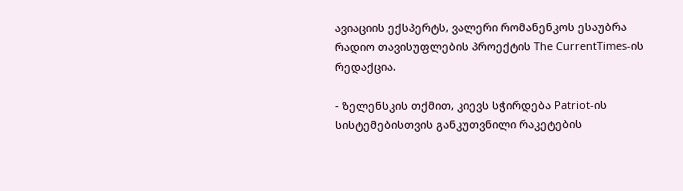ავიაციის ექსპერტს, ვალერი რომანენკოს ესაუბრა რადიო თავისუფლების პროექტის The CurrentTimes-ის რედაქცია.

- ზელენსკის თქმით, კიევს სჭირდება Patriot-ის სისტემებისთვის განკუთვნილი რაკეტების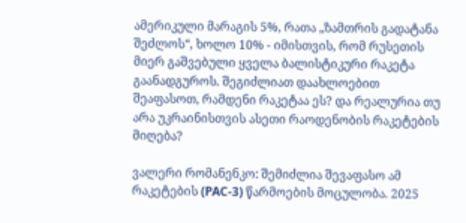ამერიკული მარაგის 5%, რათა „ზამთრის გადატანა შეძლოს“, ხოლო 10% - იმისთვის, რომ რუსეთის მიერ გაშვებული ყველა ბალისტიკური რაკეტა გაანადგუროს. შეგიძლიათ დაახლოებით შეაფასოთ, რამდენი რაკეტაა ეს? და რეალურია თუ არა უკრაინისთვის ასეთი რაოდენობის რაკეტების მიღება?

ვალერი რომანენკო: შემიძლია შევაფასო ამ რაკეტების (PAC-3) წარმოების მოცულობა. 2025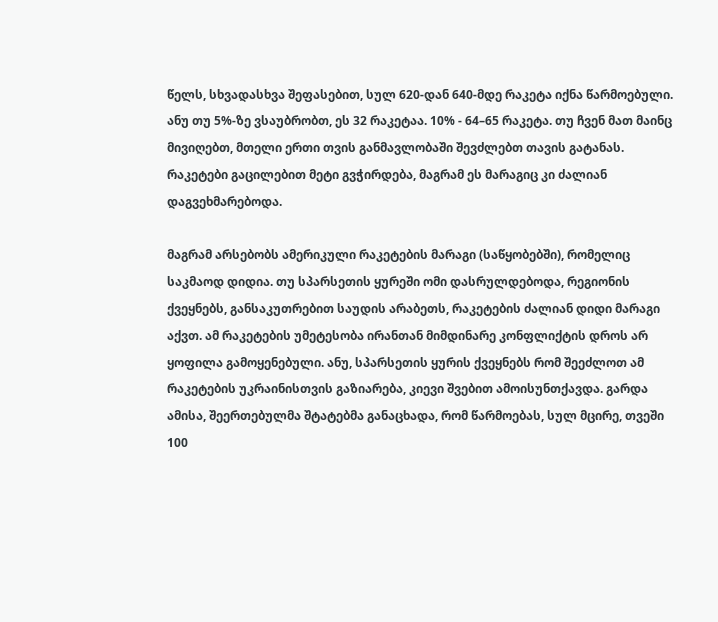წელს, სხვადასხვა შეფასებით, სულ 620-დან 640-მდე რაკეტა იქნა წარმოებული. ანუ თუ 5%-ზე ვსაუბრობთ, ეს 32 რაკეტაა. 10% - 64–65 რაკეტა. თუ ჩვენ მათ მაინც მივიღებთ, მთელი ერთი თვის განმავლობაში შევძლებთ თავის გატანას. რაკეტები გაცილებით მეტი გვჭირდება, მაგრამ ეს მარაგიც კი ძალიან დაგვეხმარებოდა.

მაგრამ არსებობს ამერიკული რაკეტების მარაგი (საწყობებში), რომელიც საკმაოდ დიდია. თუ სპარსეთის ყურეში ომი დასრულდებოდა, რეგიონის ქვეყნებს, განსაკუთრებით საუდის არაბეთს, რაკეტების ძალიან დიდი მარაგი აქვთ. ამ რაკეტების უმეტესობა ირანთან მიმდინარე კონფლიქტის დროს არ ყოფილა გამოყენებული. ანუ, სპარსეთის ყურის ქვეყნებს რომ შეეძლოთ ამ რაკეტების უკრაინისთვის გაზიარება, კიევი შვებით ამოისუნთქავდა. გარდა ამისა, შეერთებულმა შტატებმა განაცხადა, რომ წარმოებას, სულ მცირე, თვეში 100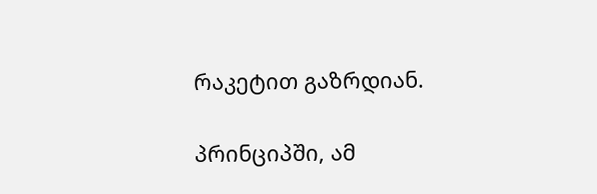რაკეტით გაზრდიან.

პრინციპში, ამ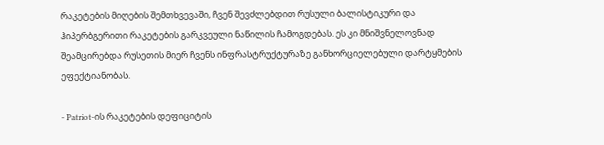რაკეტების მიღების შემთხვევაში, ჩვენ შევძლებდით რუსული ბალისტიკური და ჰიპერბგერითი რაკეტების გარკვეული ნაწილის ჩამოგდებას. ეს კი მნიშვნელოვნად შეამცირებდა რუსეთის მიერ ჩვენს ინფრასტრუქტურაზე განხორციელებული დარტყმების ეფექტიანობას.

- Patriot-ის რაკეტების დეფიციტის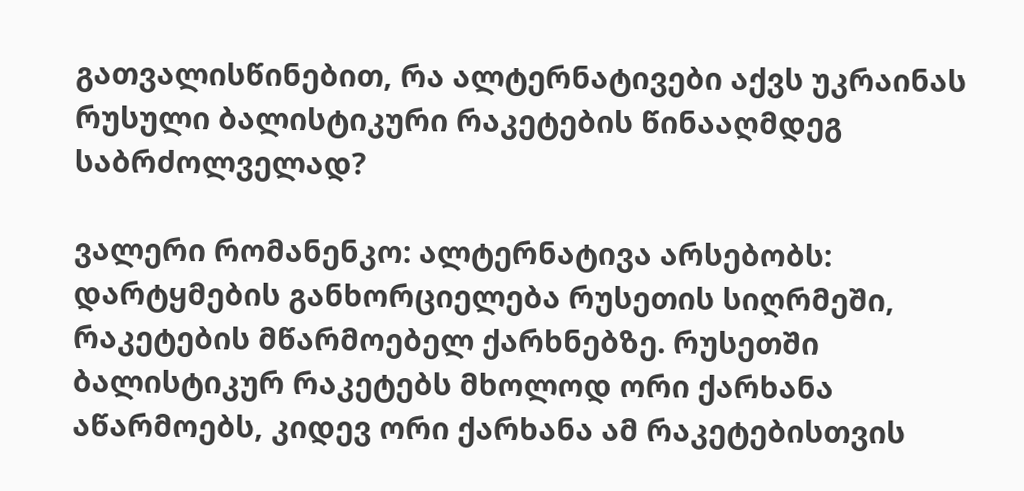გათვალისწინებით, რა ალტერნატივები აქვს უკრაინას რუსული ბალისტიკური რაკეტების წინააღმდეგ საბრძოლველად?

ვალერი რომანენკო: ალტერნატივა არსებობს: დარტყმების განხორციელება რუსეთის სიღრმეში, რაკეტების მწარმოებელ ქარხნებზე. რუსეთში ბალისტიკურ რაკეტებს მხოლოდ ორი ქარხანა აწარმოებს, კიდევ ორი ქარხანა ამ რაკეტებისთვის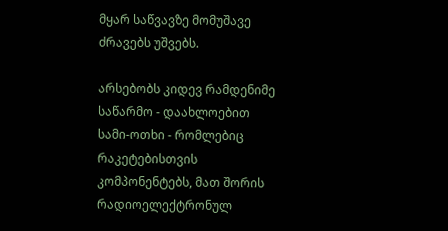მყარ საწვავზე მომუშავე ძრავებს უშვებს.

არსებობს კიდევ რამდენიმე საწარმო - დაახლოებით სამი-ოთხი - რომლებიც რაკეტებისთვის კომპონენტებს, მათ შორის რადიოელექტრონულ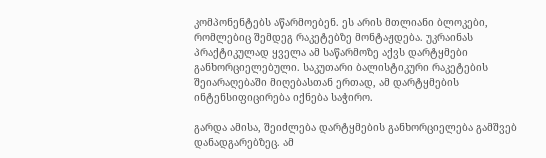კომპონენტებს აწარმოებენ. ეს არის მთლიანი ბლოკები, რომლებიც შემდეგ რაკეტებზე მონტაჟდება. უკრაინას პრაქტიკულად ყველა ამ საწარმოზე აქვს დარტყმები განხორციელებული. საკუთარი ბალისტიკური რაკეტების შეიარაღებაში მიღებასთან ერთად, ამ დარტყმების ინტენსიფიცირება იქნება საჭირო.

გარდა ამისა, შეიძლება დარტყმების განხორციელება გამშვებ დანადგარებზეც. ამ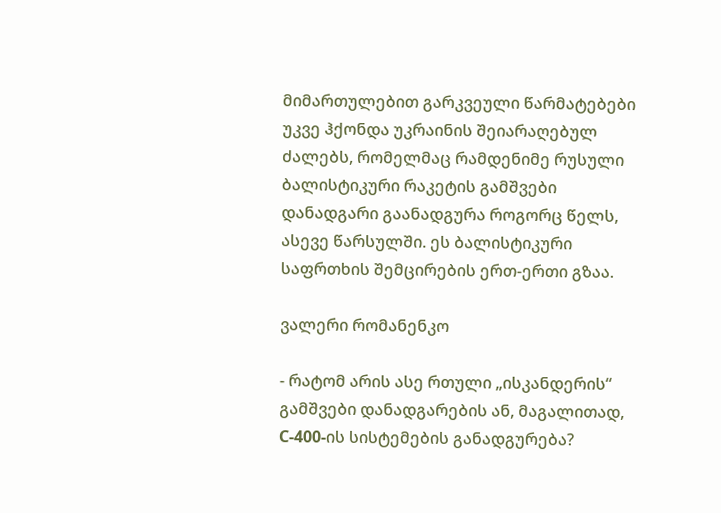მიმართულებით გარკვეული წარმატებები უკვე ჰქონდა უკრაინის შეიარაღებულ ძალებს, რომელმაც რამდენიმე რუსული ბალისტიკური რაკეტის გამშვები დანადგარი გაანადგურა როგორც წელს, ასევე წარსულში. ეს ბალისტიკური საფრთხის შემცირების ერთ-ერთი გზაა.

ვალერი რომანენკო

- რატომ არის ასე რთული „ისკანდერის“ გამშვები დანადგარების ან, მაგალითად, С-400-ის სისტემების განადგურება?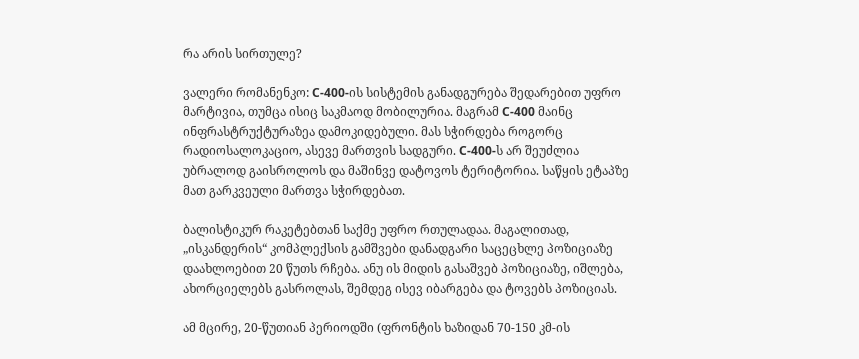რა არის სირთულე?

ვალერი რომანენკო: С-400-ის სისტემის განადგურება შედარებით უფრო მარტივია, თუმცა ისიც საკმაოდ მობილურია. მაგრამ С-400 მაინც ინფრასტრუქტურაზეა დამოკიდებული. მას სჭირდება როგორც რადიოსალოკაციო, ასევე მართვის სადგური. С-400-ს არ შეუძლია უბრალოდ გაისროლოს და მაშინვე დატოვოს ტერიტორია. საწყის ეტაპზე მათ გარკვეული მართვა სჭირდებათ.

ბალისტიკურ რაკეტებთან საქმე უფრო რთულადაა. მაგალითად, „ისკანდერის“ კომპლექსის გამშვები დანადგარი საცეცხლე პოზიციაზე დაახლოებით 20 წუთს რჩება. ანუ ის მიდის გასაშვებ პოზიციაზე, იშლება, ახორციელებს გასროლას, შემდეგ ისევ იბარგება და ტოვებს პოზიციას.

ამ მცირე, 20-წუთიან პერიოდში (ფრონტის ხაზიდან 70-150 კმ-ის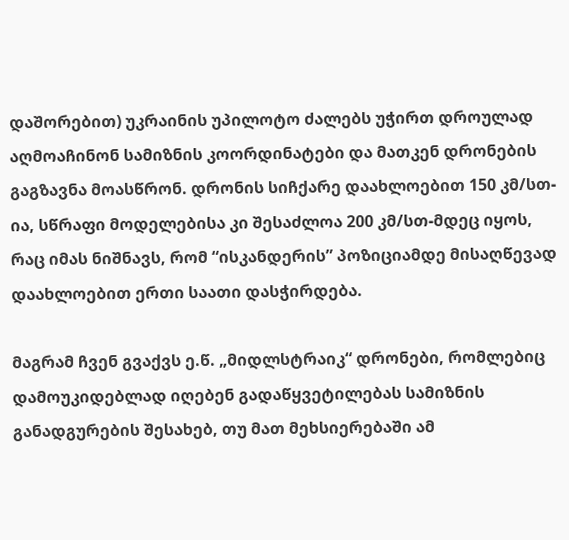დაშორებით) უკრაინის უპილოტო ძალებს უჭირთ დროულად აღმოაჩინონ სამიზნის კოორდინატები და მათკენ დრონების გაგზავნა მოასწრონ. დრონის სიჩქარე დაახლოებით 150 კმ/სთ-ია, სწრაფი მოდელებისა კი შესაძლოა 200 კმ/სთ-მდეც იყოს, რაც იმას ნიშნავს, რომ “ისკანდერის” პოზიციამდე მისაღწევად დაახლოებით ერთი საათი დასჭირდება.

მაგრამ ჩვენ გვაქვს ე.წ. „მიდლსტრაიკ“ დრონები, რომლებიც დამოუკიდებლად იღებენ გადაწყვეტილებას სამიზნის განადგურების შესახებ, თუ მათ მეხსიერებაში ამ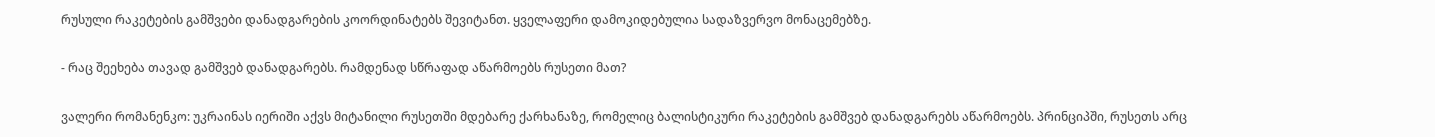რუსული რაკეტების გამშვები დანადგარების კოორდინატებს შევიტანთ. ყველაფერი დამოკიდებულია სადაზვერვო მონაცემებზე.

- რაც შეეხება თავად გამშვებ დანადგარებს. რამდენად სწრაფად აწარმოებს რუსეთი მათ?

ვალერი რომანენკო: უკრაინას იერიში აქვს მიტანილი რუსეთში მდებარე ქარხანაზე, რომელიც ბალისტიკური რაკეტების გამშვებ დანადგარებს აწარმოებს. პრინციპში, რუსეთს არც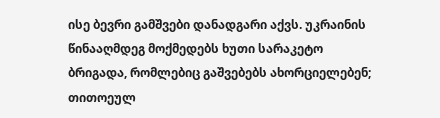ისე ბევრი გამშვები დანადგარი აქვს. უკრაინის წინააღმდეგ მოქმედებს ხუთი სარაკეტო ბრიგადა, რომლებიც გაშვებებს ახორციელებენ; თითოეულ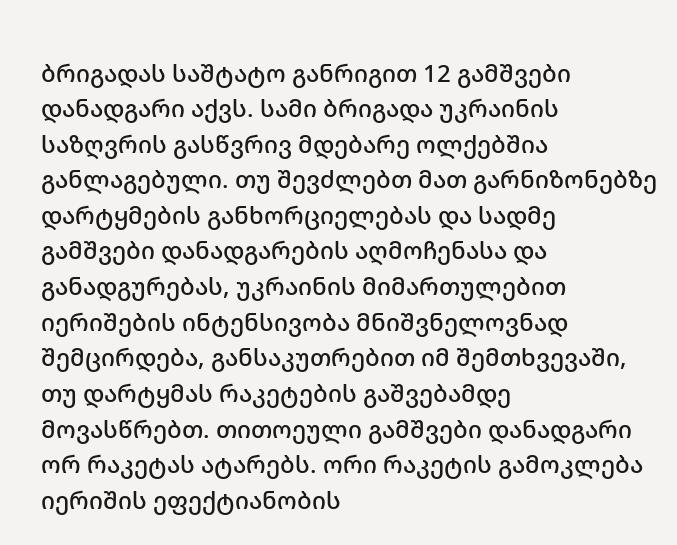ბრიგადას საშტატო განრიგით 12 გამშვები დანადგარი აქვს. სამი ბრიგადა უკრაინის საზღვრის გასწვრივ მდებარე ოლქებშია განლაგებული. თუ შევძლებთ მათ გარნიზონებზე დარტყმების განხორციელებას და სადმე გამშვები დანადგარების აღმოჩენასა და განადგურებას, უკრაინის მიმართულებით იერიშების ინტენსივობა მნიშვნელოვნად შემცირდება, განსაკუთრებით იმ შემთხვევაში, თუ დარტყმას რაკეტების გაშვებამდე მოვასწრებთ. თითოეული გამშვები დანადგარი ორ რაკეტას ატარებს. ორი რაკეტის გამოკლება იერიშის ეფექტიანობის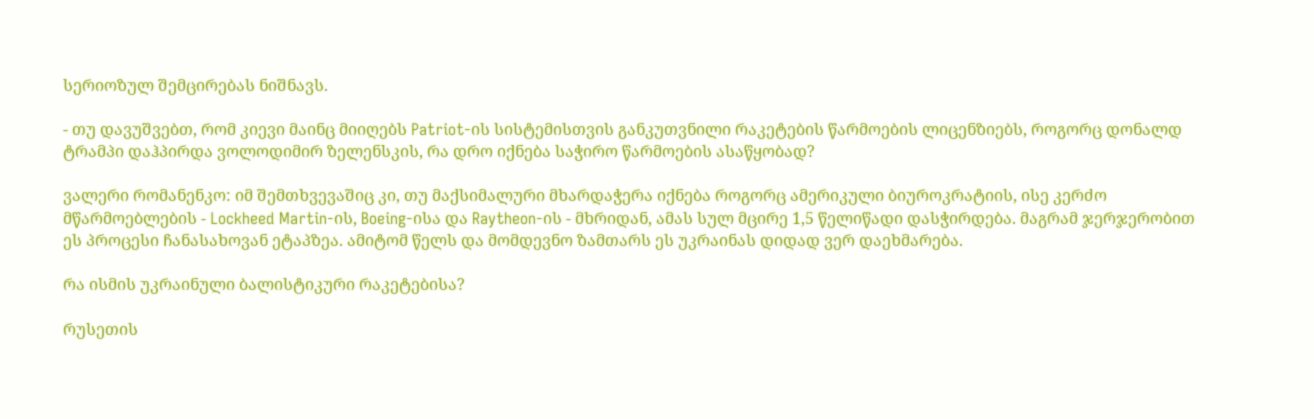სერიოზულ შემცირებას ნიშნავს.

- თუ დავუშვებთ, რომ კიევი მაინც მიიღებს Patriot-ის სისტემისთვის განკუთვნილი რაკეტების წარმოების ლიცენზიებს, როგორც დონალდ ტრამპი დაჰპირდა ვოლოდიმირ ზელენსკის, რა დრო იქნება საჭირო წარმოების ასაწყობად?

ვალერი რომანენკო: იმ შემთხვევაშიც კი, თუ მაქსიმალური მხარდაჭერა იქნება როგორც ამერიკული ბიუროკრატიის, ისე კერძო მწარმოებლების - Lockheed Martin-ის, Boeing-ისა და Raytheon-ის - მხრიდან, ამას სულ მცირე 1,5 წელიწადი დასჭირდება. მაგრამ ჯერჯერობით ეს პროცესი ჩანასახოვან ეტაპზეა. ამიტომ წელს და მომდევნო ზამთარს ეს უკრაინას დიდად ვერ დაეხმარება.

რა ისმის უკრაინული ბალისტიკური რაკეტებისა?

რუსეთის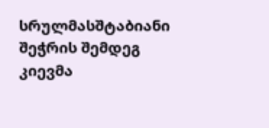სრულმასშტაბიანი შეჭრის შემდეგ კიევმა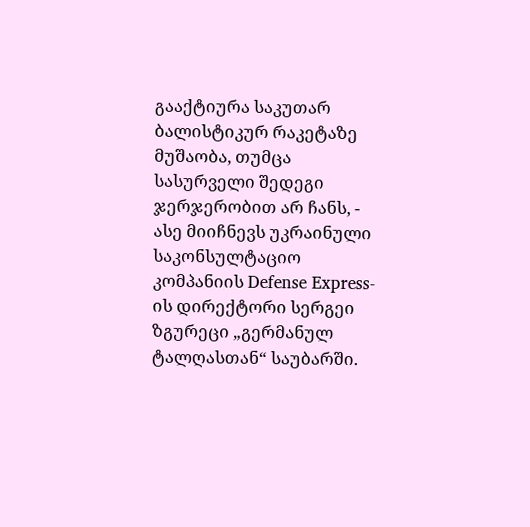გააქტიურა საკუთარ ბალისტიკურ რაკეტაზე მუშაობა, თუმცა სასურველი შედეგი ჯერჯერობით არ ჩანს, - ასე მიიჩნევს უკრაინული საკონსულტაციო კომპანიის Defense Express-ის დირექტორი სერგეი ზგურეცი „გერმანულ ტალღასთან“ საუბარში.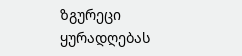ზგურეცი ყურადღებას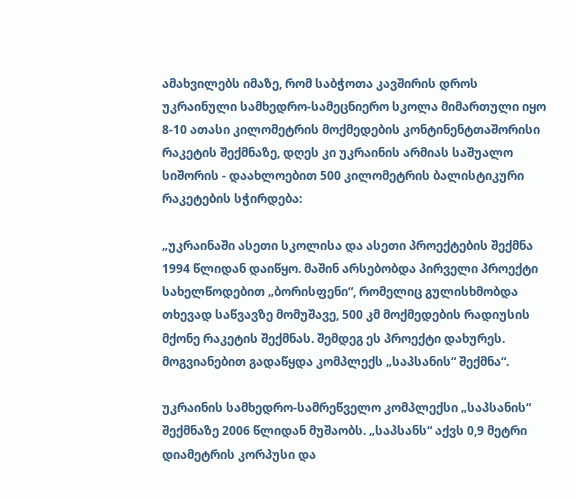ამახვილებს იმაზე, რომ საბჭოთა კავშირის დროს უკრაინული სამხედრო-სამეცნიერო სკოლა მიმართული იყო 8-10 ათასი კილომეტრის მოქმედების კონტინენტთაშორისი რაკეტის შექმნაზე, დღეს კი უკრაინის არმიას საშუალო სიშორის - დაახლოებით 500 კილომეტრის ბალისტიკური რაკეტების სჭირდება:

„უკრაინაში ასეთი სკოლისა და ასეთი პროექტების შექმნა 1994 წლიდან დაიწყო. მაშინ არსებობდა პირველი პროექტი სახელწოდებით „ბორისფენი“, რომელიც გულისხმობდა თხევად საწვავზე მომუშავე, 500 კმ მოქმედების რადიუსის მქონე რაკეტის შექმნას. შემდეგ ეს პროექტი დახურეს. მოგვიანებით გადაწყდა კომპლექს „საპსანის“ შექმნა“.

უკრაინის სამხედრო-სამრეწველო კომპლექსი „საპსანის“ შექმნაზე 2006 წლიდან მუშაობს. „საპსანს“ აქვს 0,9 მეტრი დიამეტრის კორპუსი და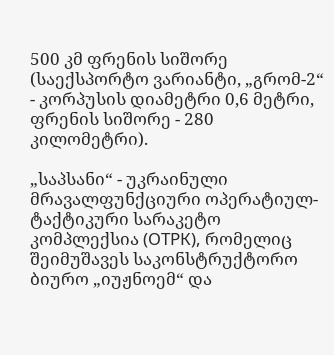500 კმ ფრენის სიშორე (საექსპორტო ვარიანტი, „გრომ-2“ - კორპუსის დიამეტრი 0,6 მეტრი, ფრენის სიშორე - 280 კილომეტრი).

„საპსანი“ - უკრაინული მრავალფუნქციური ოპერატიულ-ტაქტიკური სარაკეტო კომპლექსია (ОТРК), რომელიც შეიმუშავეს საკონსტრუქტორო ბიურო „იუჟნოემ“ და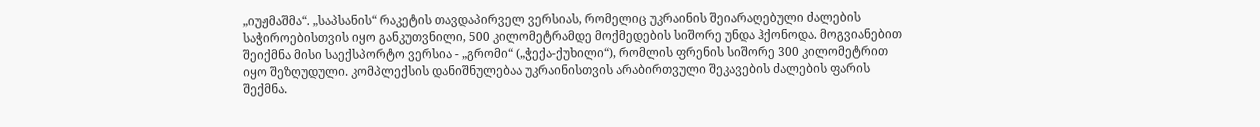„იუჟმაშმა“. „საპსანის“ რაკეტის თავდაპირველ ვერსიას, რომელიც უკრაინის შეიარაღებული ძალების საჭიროებისთვის იყო განკუთვნილი, 500 კილომეტრამდე მოქმედების სიშორე უნდა ჰქონოდა. მოგვიანებით შეიქმნა მისი საექსპორტო ვერსია - „გრომი“ („ჭექა-ქუხილი“), რომლის ფრენის სიშორე 300 კილომეტრით იყო შეზღუდული. კომპლექსის დანიშნულებაა უკრაინისთვის არაბირთვული შეკავების ძალების ფარის შექმნა.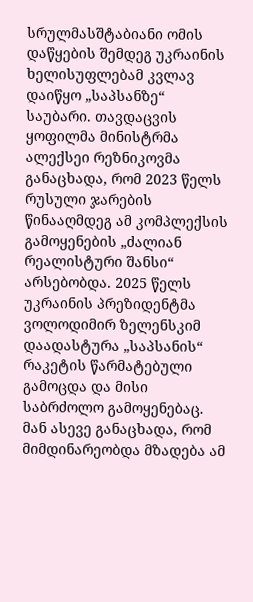სრულმასშტაბიანი ომის დაწყების შემდეგ უკრაინის ხელისუფლებამ კვლავ დაიწყო „საპსანზე“ საუბარი. თავდაცვის ყოფილმა მინისტრმა ალექსეი რეზნიკოვმა განაცხადა, რომ 2023 წელს რუსული ჯარების წინააღმდეგ ამ კომპლექსის გამოყენების „ძალიან რეალისტური შანსი“ არსებობდა. 2025 წელს უკრაინის პრეზიდენტმა ვოლოდიმირ ზელენსკიმ დაადასტურა „საპსანის“ რაკეტის წარმატებული გამოცდა და მისი საბრძოლო გამოყენებაც. მან ასევე განაცხადა, რომ მიმდინარეობდა მზადება ამ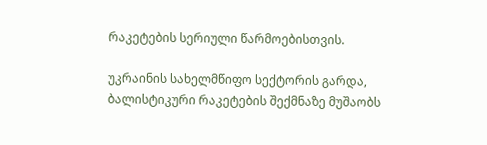რაკეტების სერიული წარმოებისთვის.

უკრაინის სახელმწიფო სექტორის გარდა, ბალისტიკური რაკეტების შექმნაზე მუშაობს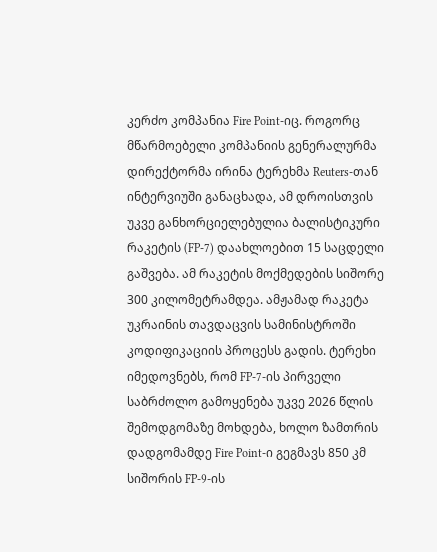კერძო კომპანია Fire Point-იც. როგორც მწარმოებელი კომპანიის გენერალურმა დირექტორმა ირინა ტერეხმა Reuters-თან ინტერვიუში განაცხადა, ამ დროისთვის უკვე განხორციელებულია ბალისტიკური რაკეტის (FP-7) დაახლოებით 15 საცდელი გაშვება. ამ რაკეტის მოქმედების სიშორე 300 კილომეტრამდეა. ამჟამად რაკეტა უკრაინის თავდაცვის სამინისტროში კოდიფიკაციის პროცესს გადის. ტერეხი იმედოვნებს, რომ FP-7-ის პირველი საბრძოლო გამოყენება უკვე 2026 წლის შემოდგომაზე მოხდება, ხოლო ზამთრის დადგომამდე Fire Point-ი გეგმავს 850 კმ სიშორის FP-9-ის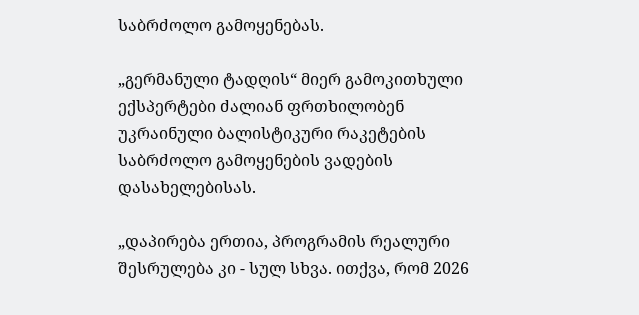საბრძოლო გამოყენებას.

„გერმანული ტადღის“ მიერ გამოკითხული ექსპერტები ძალიან ფრთხილობენ უკრაინული ბალისტიკური რაკეტების საბრძოლო გამოყენების ვადების დასახელებისას.

„დაპირება ერთია, პროგრამის რეალური შესრულება კი - სულ სხვა. ითქვა, რომ 2026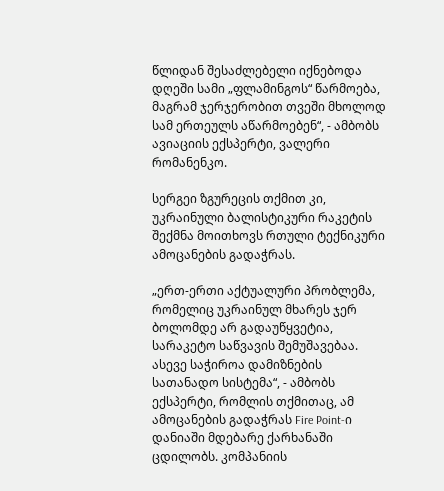წლიდან შესაძლებელი იქნებოდა დღეში სამი „ფლამინგოს“ წარმოება, მაგრამ ჯერჯერობით თვეში მხოლოდ სამ ერთეულს აწარმოებენ“, - ამბობს ავიაციის ექსპერტი, ვალერი რომანენკო.

სერგეი ზგურეცის თქმით კი, უკრაინული ბალისტიკური რაკეტის შექმნა მოითხოვს რთული ტექნიკური ამოცანების გადაჭრას.

„ერთ-ერთი აქტუალური პრობლემა, რომელიც უკრაინულ მხარეს ჯერ ბოლომდე არ გადაუწყვეტია, სარაკეტო საწვავის შემუშავებაა. ასევე საჭიროა დამიზნების სათანადო სისტემა“, - ამბობს ექსპერტი, რომლის თქმითაც, ამ ამოცანების გადაჭრას Fire Point-ი დანიაში მდებარე ქარხანაში ცდილობს. კომპანიის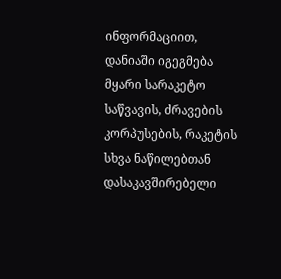ინფორმაციით, დანიაში იგეგმება მყარი სარაკეტო საწვავის, ძრავების კორპუსების, რაკეტის სხვა ნაწილებთან დასაკავშირებელი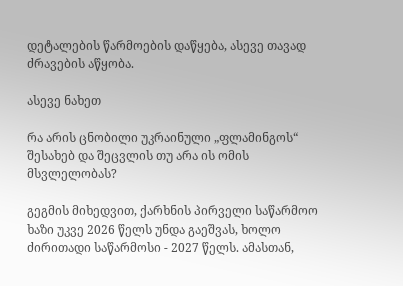დეტალების წარმოების დაწყება, ასევე თავად ძრავების აწყობა.

ასევე ნახეთ

რა არის ცნობილი უკრაინული „ფლამინგოს“ შესახებ და შეცვლის თუ არა ის ომის მსვლელობას?

გეგმის მიხედვით, ქარხნის პირველი საწარმოო ხაზი უკვე 2026 წელს უნდა გაეშვას, ხოლო ძირითადი საწარმოსი - 2027 წელს. ამასთან,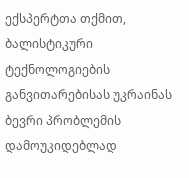ექსპერტთა თქმით, ბალისტიკური ტექნოლოგიების განვითარებისას უკრაინას ბევრი პრობლემის დამოუკიდებლად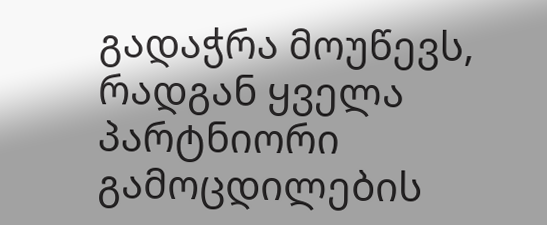გადაჭრა მოუწევს, რადგან ყველა პარტნიორი გამოცდილების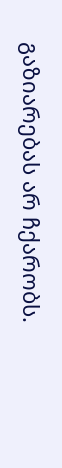გაზიარებას არ ჩქარობს.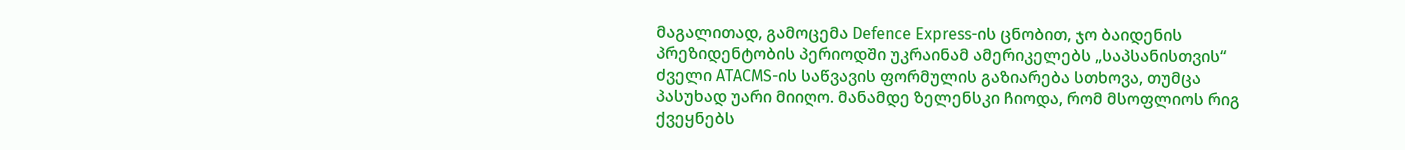მაგალითად, გამოცემა Defence Express-ის ცნობით, ჯო ბაიდენის პრეზიდენტობის პერიოდში უკრაინამ ამერიკელებს „საპსანისთვის“ ძველი ATACMS-ის საწვავის ფორმულის გაზიარება სთხოვა, თუმცა პასუხად უარი მიიღო. მანამდე ზელენსკი ჩიოდა, რომ მსოფლიოს რიგ ქვეყნებს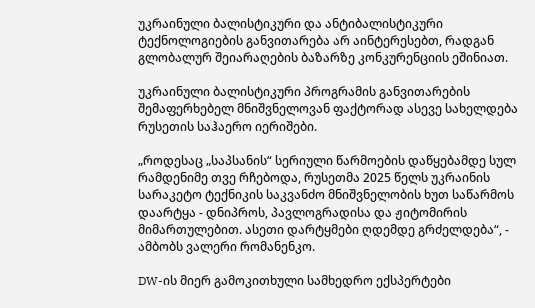უკრაინული ბალისტიკური და ანტიბალისტიკური ტექნოლოგიების განვითარება არ აინტერესებთ, რადგან გლობალურ შეიარაღების ბაზარზე კონკურენციის ეშინიათ.

უკრაინული ბალისტიკური პროგრამის განვითარების შემაფერხებელ მნიშვნელოვან ფაქტორად ასევე სახელდება რუსეთის საჰაერო იერიშები.

„როდესაც „საპსანის“ სერიული წარმოების დაწყებამდე სულ რამდენიმე თვე რჩებოდა, რუსეთმა 2025 წელს უკრაინის სარაკეტო ტექნიკის საკვანძო მნიშვნელობის ხუთ საწარმოს დაარტყა - დნიპროს, პავლოგრადისა და ჟიტომირის მიმართულებით. ასეთი დარტყმები ღდემდე გრძელდება“, - ამბობს ვალერი რომანენკო.

DW-ის მიერ გამოკითხული სამხედრო ექსპერტები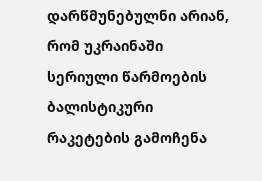დარწმუნებულნი არიან, რომ უკრაინაში სერიული წარმოების ბალისტიკური რაკეტების გამოჩენა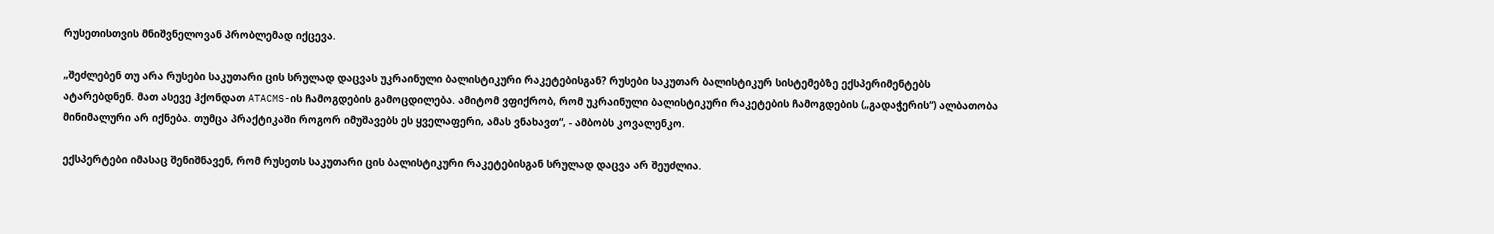რუსეთისთვის მნიშვნელოვან პრობლემად იქცევა.

„შეძლებენ თუ არა რუსები საკუთარი ცის სრულად დაცვას უკრაინული ბალისტიკური რაკეტებისგან? რუსები საკუთარ ბალისტიკურ სისტემებზე ექსპერიმენტებს ატარებდნენ. მათ ასევე ჰქონდათ ATACMS-ის ჩამოგდების გამოცდილება. ამიტომ ვფიქრობ, რომ უკრაინული ბალისტიკური რაკეტების ჩამოგდების („გადაჭერის“) ალბათობა მინიმალური არ იქნება. თუმცა პრაქტიკაში როგორ იმუშავებს ეს ყველაფერი, ამას ვნახავთ“, - ამბობს კოვალენკო.

ექსპერტები იმასაც შენიშნავენ, რომ რუსეთს საკუთარი ცის ბალისტიკური რაკეტებისგან სრულად დაცვა არ შეუძლია.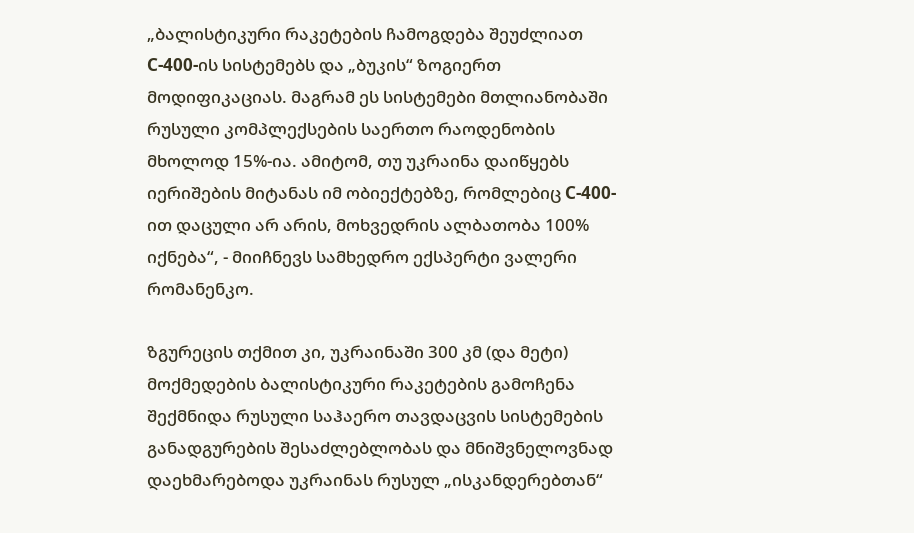„ბალისტიკური რაკეტების ჩამოგდება შეუძლიათ С-400-ის სისტემებს და „ბუკის“ ზოგიერთ მოდიფიკაციას. მაგრამ ეს სისტემები მთლიანობაში რუსული კომპლექსების საერთო რაოდენობის მხოლოდ 15%-ია. ამიტომ, თუ უკრაინა დაიწყებს იერიშების მიტანას იმ ობიექტებზე, რომლებიც С-400-ით დაცული არ არის, მოხვედრის ალბათობა 100% იქნება“, - მიიჩნევს სამხედრო ექსპერტი ვალერი რომანენკო.

ზგურეცის თქმით კი, უკრაინაში 300 კმ (და მეტი) მოქმედების ბალისტიკური რაკეტების გამოჩენა შექმნიდა რუსული საჰაერო თავდაცვის სისტემების განადგურების შესაძლებლობას და მნიშვნელოვნად დაეხმარებოდა უკრაინას რუსულ „ისკანდერებთან“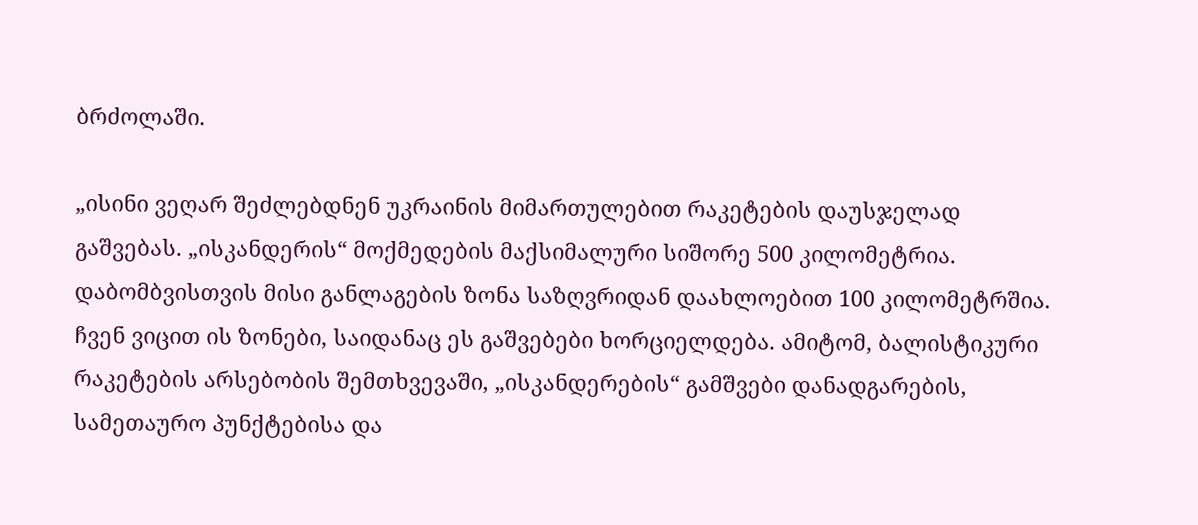ბრძოლაში.

„ისინი ვეღარ შეძლებდნენ უკრაინის მიმართულებით რაკეტების დაუსჯელად გაშვებას. „ისკანდერის“ მოქმედების მაქსიმალური სიშორე 500 კილომეტრია. დაბომბვისთვის მისი განლაგების ზონა საზღვრიდან დაახლოებით 100 კილომეტრშია. ჩვენ ვიცით ის ზონები, საიდანაც ეს გაშვებები ხორციელდება. ამიტომ, ბალისტიკური რაკეტების არსებობის შემთხვევაში, „ისკანდერების“ გამშვები დანადგარების, სამეთაურო პუნქტებისა და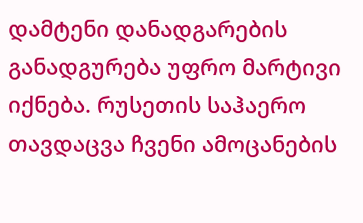დამტენი დანადგარების განადგურება უფრო მარტივი იქნება. რუსეთის საჰაერო თავდაცვა ჩვენი ამოცანების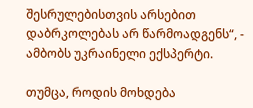შესრულებისთვის არსებით დაბრკოლებას არ წარმოადგენს“, - ამბობს უკრაინელი ექსპერტი.

თუმცა, როდის მოხდება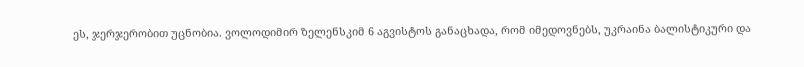ეს, ჯერჯერობით უცნობია. ვოლოდიმირ ზელენსკიმ 6 აგვისტოს განაცხადა, რომ იმედოვნებს, უკრაინა ბალისტიკური და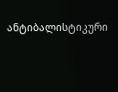ანტიბალისტიკური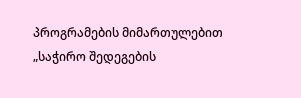პროგრამების მიმართულებით „საჭირო შედეგების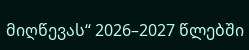მიღწევას“ 2026–2027 წლებში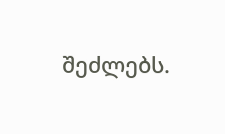შეძლებს.